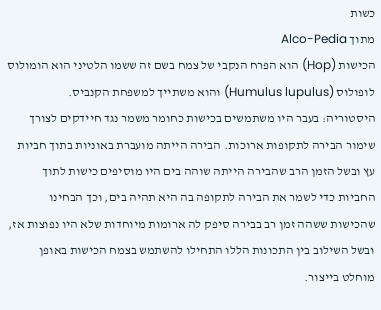כשות
מתוך Alco-Pedia
הכישות (Hop) הוא הפרח הנקבי של צמח בשם זה ששמו הלטיני הוא הומולוס לופולוס (Humulus lupulus) והוא משתייך למשפחת הקנביס.
היסטוריה: בעבר היו משתמשים בכישות כחומר משמר נגד חיידקים לצורך שימור הבירה לתקופות ארוכות. הבירה הייתה מועברת באוניות בתוך חביות עץ ובשל הזמן הרב שהבירה הייתה שוהה בים היו מוסיפים כישות לתוך החביות כדי לשמר את הבירה לתקופה בה היא תהיה בים, וכך הבחינו שהכישות ששהה זמן רב בבירה סיפק לה ארומות מיוחדות שלא היו נפוצות אז, ובשל השילוב בין התכונות הללו התחילו להשתמש בצמח הכישות באופן מוחלט בייצור.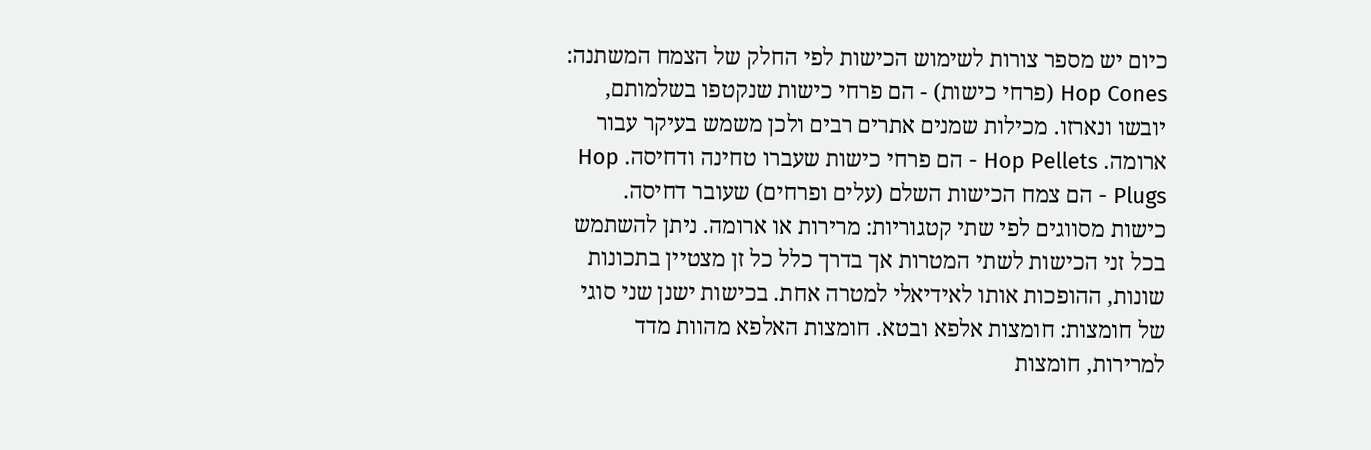כיום יש מספר צורות לשימוש הכישות לפי החלק של הצמח המשתנה: Hop Cones (פרחי כישות) - הם פרחי כישות שנקטפו בשלמותם, יובשו ונארזו. מכילות שמנים אתרים רבים ולכן משמש בעיקר עבור ארומה. Hop Pellets - הם פרחי כישות שעברו טחינה ודחיסה. Hop Plugs - הם צמח הכישות השלם (עלים ופרחים) שעובר דחיסה.
כישות מסווגים לפי שתי קטגוריות: מרירות או ארומה. ניתן להשתמש בכל זני הכישות לשתי המטרות אך בדרך כלל כל זן מצטיין בתכונות שונות, ההופכות אותו לאידיאלי למטרה אחת. בכישות ישנן שני סוגי של חומצות: חומצות אלפא ובטא. חומצות האלפא מהוות מדד למרירות, חומצות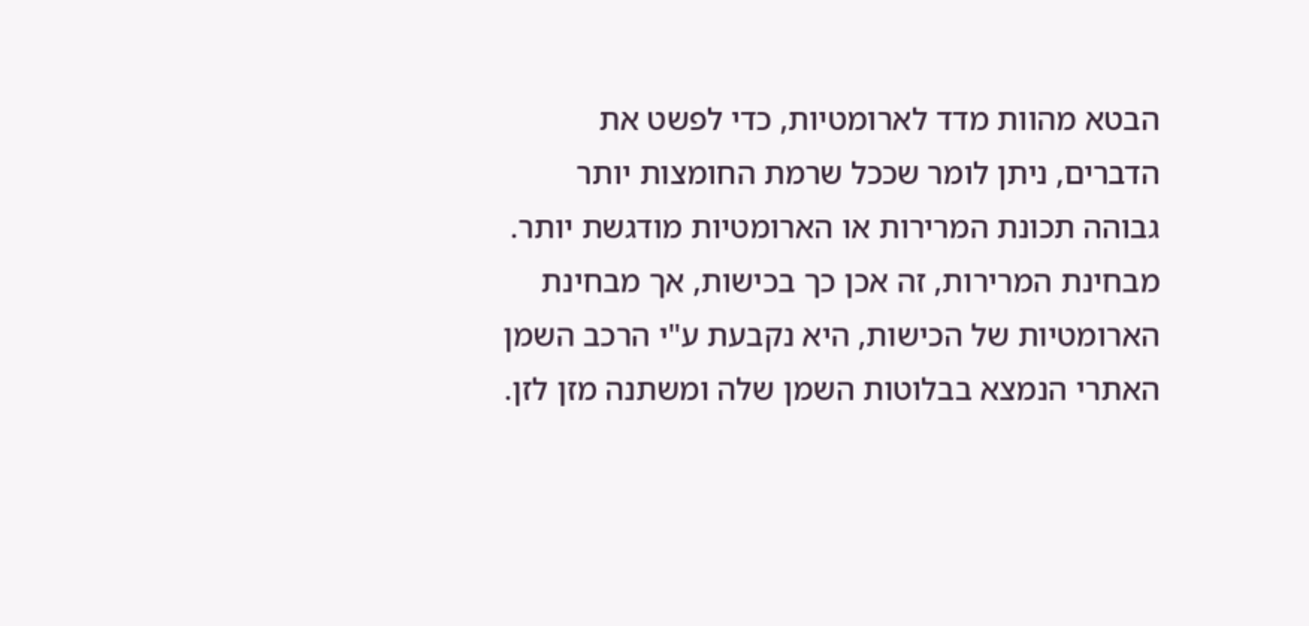הבטא מהוות מדד לארומטיות, כדי לפשט את הדברים, ניתן לומר שככל שרמת החומצות יותר גבוהה תכונת המרירות או הארומטיות מודגשת יותר. מבחינת המרירות, זה אכן כך בכישות, אך מבחינת הארומטיות של הכישות, היא נקבעת ע"י הרכב השמן האתרי הנמצא בבלוטות השמן שלה ומשתנה מזן לזן.